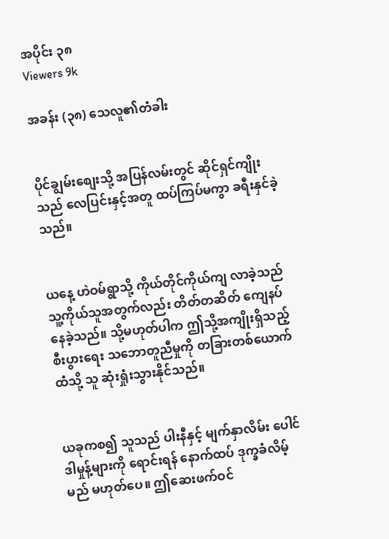အပိုင်း ၃၈
Viewers 9k

အခန်း (၃၈) သေလူ၏တံခါး


ပိုင်ချွမ်းစျေးသို့ အပြန်လမ်းတွင် ဆိုင်ရှင်ကျိုးသည် လေပြင်းနှင့်အတူ ထပ်ကြပ်မကွာ ခရီးနှင်ခဲ့သည်။


ယနေ့ ဟဲဝမ်ရွာသို့ ကိုယ်တိုင်ကိုယ်ကျ လာခဲ့သည် သူ့ကိုယ်သူအတွက်လည်း တိတ်တဆိတ် ကျေနပ်နေခဲ့သည်။ သို့မဟုတ်ပါက ဤသို့အကျိုးရှိသည့် စီးပွားရေး သဘောတူညီမှုကို တခြားတစ်ယောက်ထံသို့ သူ ဆုံးရှုံးသွားနိုင်သည်။


ယခုကစ၍ သူသည် ပါးနီနှင့် မျက်နှာလိမ်း ပေါင်ဒါမှုန့်များကို ရောင်းရန် နောက်ထပ် ဒုက္ခခံလိမ့်မည် မဟုတ်ပေ။ ဤဆေးဖက်ဝင်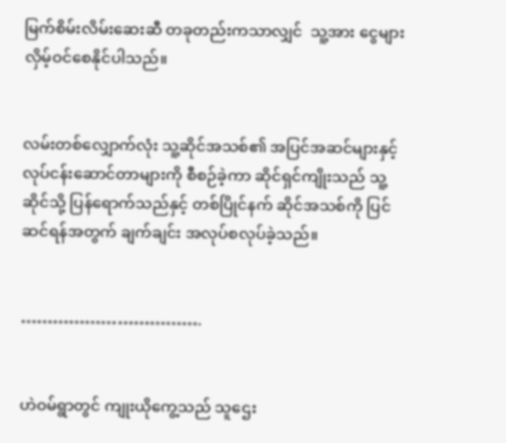မြက်စိမ်းလိမ်းဆေးဆီ တခုတည်းကသာလျှင်  သူ့အား ငွေများလှိမ့်ဝင်စေနိုင်ပါသည်။


လမ်းတစ်လျှောက်လုံး သူ့ဆိုင်အသစ်၏ အပြင်အဆင်များနှင့် လုပ်ငန်းဆောင်တာများကို စီစဉ်ခဲ့ကာ ဆိုင်ရှင်ကျိုးသည် သူ့ဆိုင်သို့ ပြန်ရောက်သည်နှင့် တစ်ပြိုင်နက် ဆိုင်အသစ်ကို ပြင်ဆင်ရန်အတွက် ချက်ချင်း အလုပ်စလုပ်ခဲ့သည်။


…………………………….


ဟဲဝမ်ရွာတွင် ကျုးယိုကွေ့သည် သူဌေး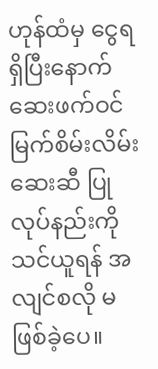ဟုန်ထံမှ ငွေရရှိပြီးနောက် ဆေးဖက်ဝင် မြက်စိမ်းလိမ်းဆေးဆီ ပြုလုပ်နည်းကို သင်ယူရန် အလျင်စလို မဖြစ်ခဲ့ပေ။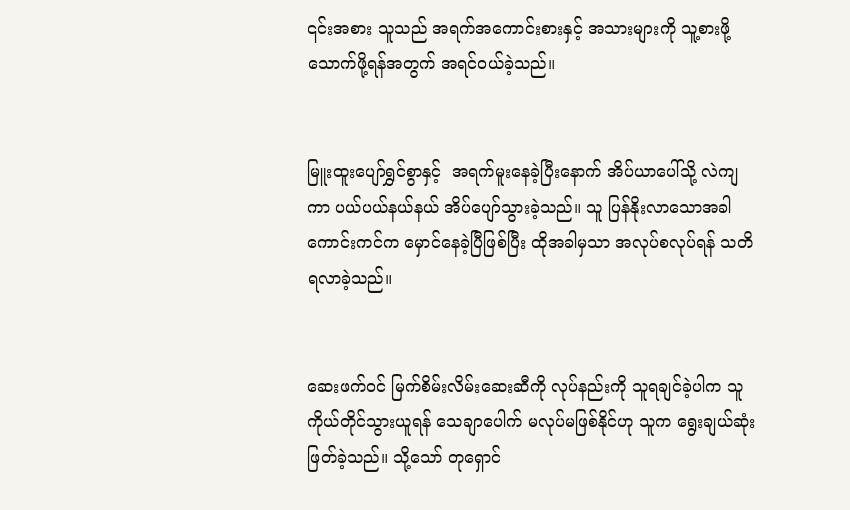၎င်းအစား သူသည် အရက်အကောင်းစားနှင့် အသားများကို သူ့စားဖို့သောက်ဖို့ရန်အတွက် အရင်ဝယ်ခဲ့သည်။


မြူးထူးပျော်ရွှင်စွာနှင့်  အရက်မူးနေခဲ့ပြီးနောက် အိပ်ယာပေါ်သို့ လဲကျကာ ပယ်ပယ်နယ်နယ် အိပ်ပျော်သွားခဲ့သည်။ သူ ပြန်နိုးလာသောအခါ ကောင်းကင်က မှောင်နေခဲ့ပြီ‌ဖြစ်ပြီး ထိုအခါမှသာ အလုပ်စလုပ်ရန် သတိရလာခဲ့သည်။


ဆေးဖက်ဝင် မြက်စိမ်းလိမ်းဆေးဆီကို လုပ်နည်းကို သူရချင်ခဲ့ပါက သူကိုယ်တိုင်သွားယူရန် သေချာပေါက် မလုပ်မဖြစ်နိုင်ဟု သူက ရွေးချယ်ဆုံးဖြတ်ခဲ့သည်။ သို့သော် တုရှောင်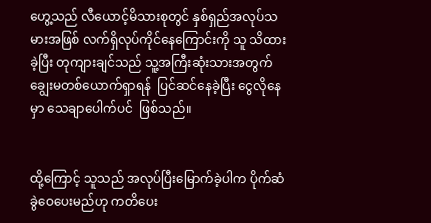ဟွေ့သည် လီယောင့်မိသားစုတွင် နှစ်ရှည်အလုပ်သမားအဖြစ် လက်ရှိလုပ်ကိုင်နေကြောင်းကို သူ သိထားခဲ့ပြီး တုကျားချင်သည် သူ့အကြီးဆုံးသားအတွက် ချွေးမတစ်ယောက်ရှာရန်  ပြင်ဆင်နေခဲ့ပြီး ငွေလိုနေမှာ သေချာပေါက်ပင်  ဖြစ်သည်။


ထို့ကြောင့် သူသည် အလုပ်ပြီးမြောက်ခဲ့ပါက ပိုက်ဆံ ခွဲဝေပေးမည်ဟု ကတိပေး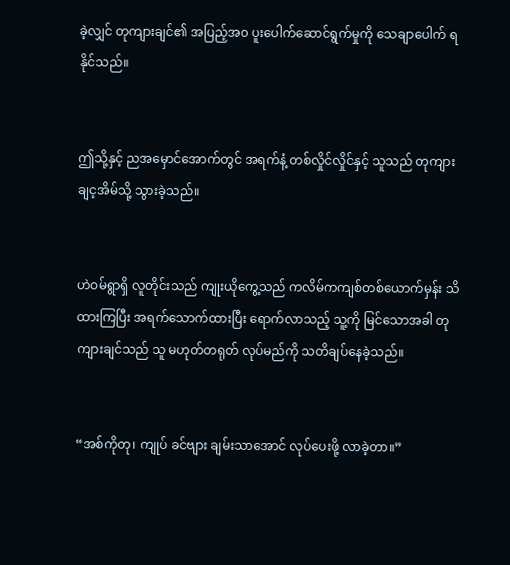ခဲ့လျှင် တုကျားချင်၏ အပြည့်အ၀ ပူးပေါက်ဆောင်ရွက်မှုကို သေချာပေါက် ရနိုင်သည်။


ဤသို့နှင့် ညအမှောင်အောက်တွင် အရက်နံ့ တစ်လှိုင်လှိုင်နှင့် သူသည် တုကျားချင့အိမ်သို့ သွားခဲ့သည်။


ဟဲဝမ်ရွာရှိ လူတိုင်းသည် ကျုးယိုကွေ့သည် ကလိမ်ကကျစ်တစ်ယောက်မှန်း သိထားကြပြီး အရက်သောက်ထားပြီး ရောက်လာသည့် သူ့ကို မြင်သောအခါ တုကျားချင်သည် သူ မဟုတ်တရုတ် လုပ်မည်ကို သတိချပ်နေခဲ့သည်။


“အစ်ကိုတု၊ ကျုပ် ခင်ဗျား ချမ်းသာအောင် လုပ်ပေးဖို့ လာခဲ့တာ။”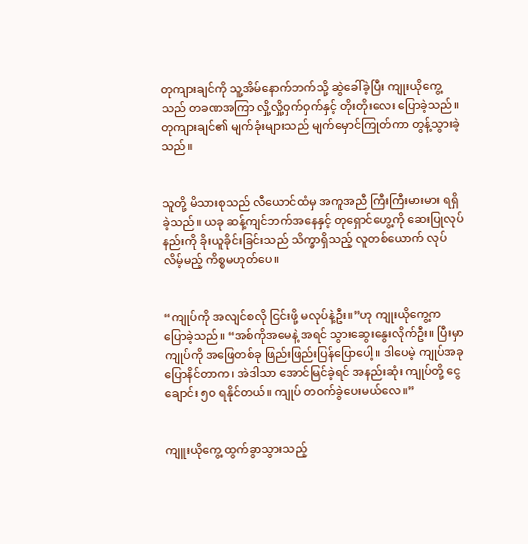တုကျားချင်ကို သူ့အိမ်နောက်ဘက်သို့ ဆွဲခေါ်ခဲ့ပြီး ကျုးယိုကွေ့သည် တခဏအကြာ လှို့လှို့ဝှက်ဝှက်နှင့် တိုးတိုးလေး ပြောခဲ့သည်။ တုကျားချင်၏ မျက်ခုံးများသည် မျက်မှောင်ကြုတ်ကာ တွန့်သွားခဲ့သည်။


သူတို့ မိသားစုသည် လီယောင်ထံမှ အကူအညီ ကြီးကြီးမားမား ရရှိခဲ့သည်။ ယခု ဆန့်ကျင်ဘက်အနေနှင့် တုရှောင်ဟွေ့ကို ဆေးပြုလုပ်နည်းကို ခိုးယူခိုင်းခြင်းသည် သိက္ခာရှိသည့် လူတစ်ယောက် လုပ်လိမ့်မည့် ကိစ္စမဟုတ်ပေ။


“ကျုပ်ကို အလျင်စလို ငြင်းဖို့ မလုပ်နဲ့ဦး။”ဟု ကျုးယိုကွေ့က ပြောခဲ့သည်။ “အစ်ကိုအမေနဲ့ အရင် သွားဆွေးနွေးလိုက်ဦး။ ပြီးမှာ ကျုပ်ကို အဖြေတစ်ခု ဖြည်းဖြည်းပြန်ပြောပေါ့။ ဒါပေမဲ့ ကျုပ်အခုပြောနိင်တာက၊ အဲဒါသာ အောင်မြင်ခဲ့ရင် အနည်းဆုံး ကျုပ်တို့ ငွေချောင်း ၅၀ ရနိုင်တယ်။ ကျုပ် တဝက်ခွဲပေးမယ်လေ။”


ကျူးယိုကွေ့ ထွက်ခွာသွားသည့်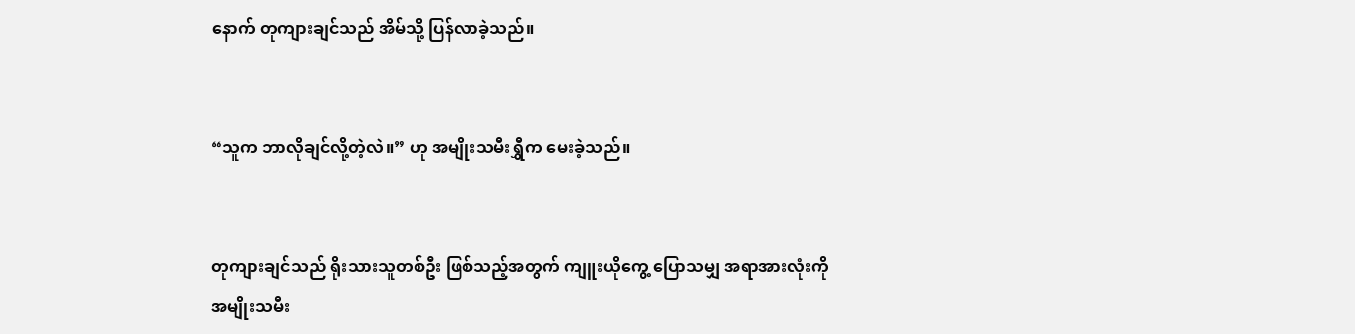နောက် တုကျားချင်သည် အိမ်သို့ ပြန်လာခဲ့သည်။


“သူက ဘာလိုချင်လို့တဲ့လဲ။” ဟု အမျိုးသမီးရွှီက မေးခဲ့သည်။


တုကျားချင်သည် ရိုးသားသူတစ်ဦး ဖြစ်သည့်အတွက် ကျူးယိုကွေ့ ပြောသမျှ အရာအားလုံးကို အမျိုးသမီး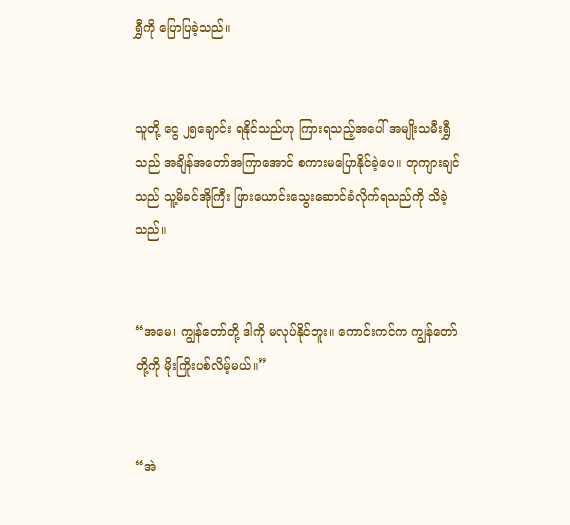ရွှီကို ပြောပြခဲ့သည်။


သူတို့ ငွေ ၂၅ချောင်း ရနိုင်သည်ဟု ကြားရသည့်အပေါ် အမျိုးသမီးရွှီသည် အချိန်အတော်အကြာအောင် စကားမပြောနိုင်ခဲ့ပေ။ တုကျားချင်သည် သူ့မိခင်အိုကြီး ဖြားယောင်းသွေးဆောင်ခံလိုက်ရသည်ကို သိခဲ့သည်။


“အမေ၊ ကျွန်တော်တို့ ဒါကို မလုပ်နိုင်ဘူး။ ကောင်းကင်က ကျွန်တော်တို့ကို မိုးကြိုးပစ်လိမ့်မယ်။”


“အဲ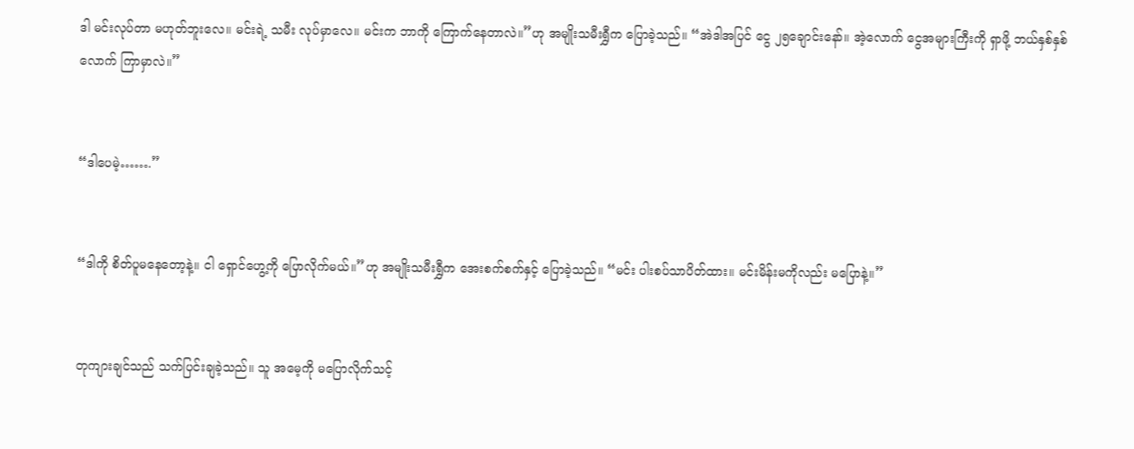ဒါ မင်းလုပ်တာ မဟုတ်ဘူးလေ။ မင်းရဲ့ သမီး လုပ်မှာလေ။ မင်းက ဘာကို ကြောက်နေတာလဲ။”ဟု အမျိုးသမီးရွှီက ပြောခဲ့သည်။ “အဲဒါအပြင် ငွေ ၂၅ချောင်းနော်။ အဲ့လောက် ငွေအများကြီးကို ရှာဖို့ ဘယ်နှစ်နှစ်လောက် ကြာမှာလဲ။”


“ဒါပေမဲ့…….”


“ဒါကို စိတ်ပူမနေတော့နဲ့။ ငါ ရှောင်ဟွေ့ကို ပြောလိုက်မယ်။”ဟု အမျိုးသမီးရွှီက အေးစက်စက်နှင့် ပြောခဲ့သည်။ “မင်း ပါးစပ်သာပိတ်ထား။ မင်းမိန်းမကိုလည်း မပြောနဲ့။”


တုကျားချင်သည် သက်ပြင်းချခဲ့သည်။ သူ အမေ့ကို မပြောလိုက်သင့်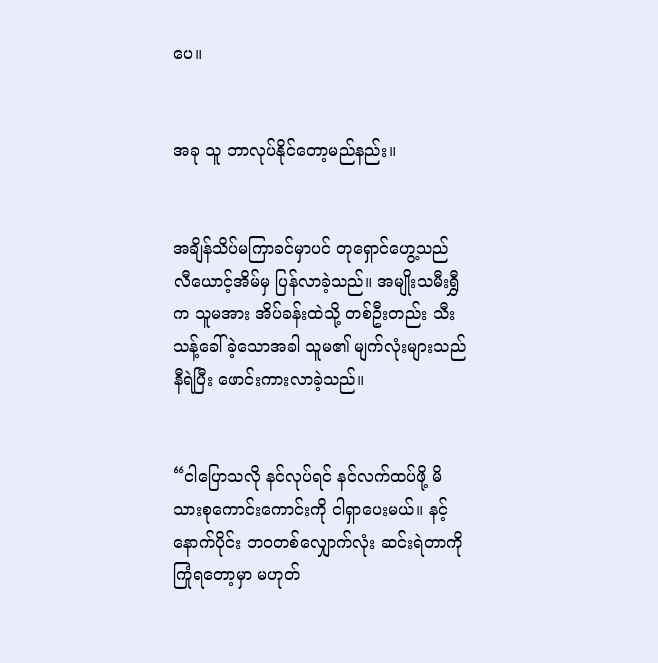ပေ။


အခု သူ ဘာလုပ်နိုင်တော့မည်နည်း။


အချိန်သိပ်မကြာခင်မှာပင် တုရှောင်ဟွေ့သည် လီယောင့်အိမ်မှ ပြန်လာခဲ့သည်။ အမျိုးသမီးရွှီက သူမအား အိပ်ခန်းထဲသို့ တစ်ဦးတည်း သီးသန့်ခေါ်ခဲ့သောအခါ သူမ၏ မျက်လုံးများသည် နီရဲပြီး ဖောင်းကားလာခဲ့သည်။


“ငါပြောသလို နင်လုပ်ရင် နင်လက်ထပ်ဖို့ မိသားစုကောင်းကောင်းကို ငါရှာပေးမယ်။ နင့် နောက်ပိုင်း ဘ၀တစ်လျှောက်လုံး ဆင်းရဲတာကို ကြုံရတော့မှာ မဟုတ်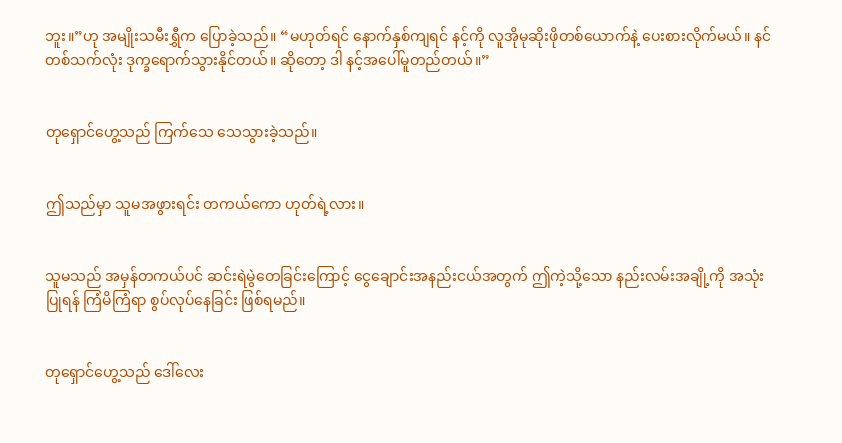ဘူး။”ဟု အမျိုးသမီးရွှီက ပြောခဲ့သည်။ “မဟုတ်ရင် နောက်နှစ်ကျရင် နင့်ကို လူအိုမုဆိုးဖိုတစ်ယောက်နဲ့ ပေးစားလိုက်မယ်။ နင် တစ်သက်လုံး ဒုက္ခရောက်သွားနိုင်တယ်။ ဆိုတော့ ဒါ နင့်အပေါ်မူတည်တယ်။”


တုရှောင်ဟွေ့သည် ကြက်သေ သေသွားခဲ့သည်။


ဤသည်မှာ သူမအဖွားရင်း တကယ်ကော ဟုတ်ရဲ့လား။


သူမသည် အမှန်တကယ်ပင် ဆင်းရဲမွဲတေခြင်းကြောင့် ငွေချောင်းအနည်းငယ်အတွက် ဤကဲ့သို့သော နည်းလမ်းအချို့ကို အသုံးပြုရန် ကြံမိကြံရာ စွပ်လုပ်နေခြင်း ဖြစ်ရမည်။


တုရှောင်ဟွေ့သည် ဒေါ်လေး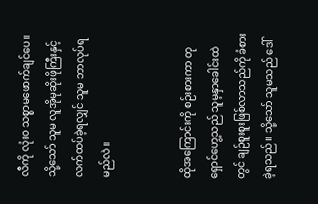လီကို လုံး၀ သစ္စာမဖောက်ချင်ပေ။ သို့သော် သူမ လူအိုမုဆိုးဖိုကြီးနှင့် လက်ထပ်ခဲ့ရလျှင် သူမ ဘာလုပ်ရမည်လဲ။


ထိုအကြောင်းကို စဉ်းစားကာ တုရှောင်ဟွေ့သည် သူမ့နှာခေါင်းထဲတွင် ချဉ်စူးစူးဖြစ်လာသည်ကို ခံစားခဲ့ရသည်။ သို့သော် သူမသည် ဒေါ်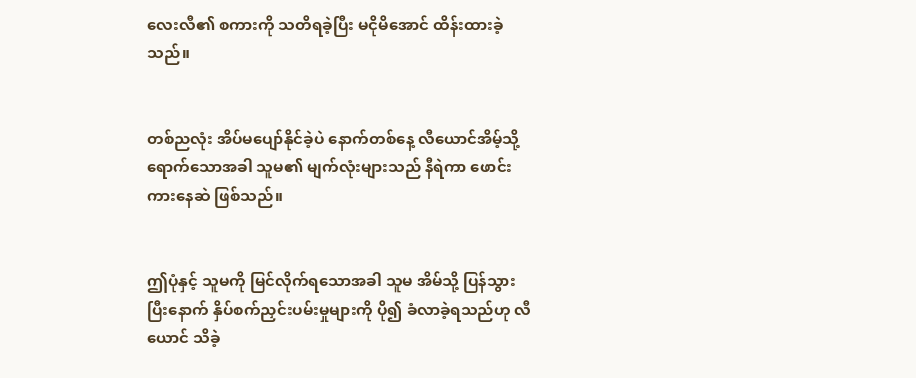လေးလီ၏ စကားကို သတိရခဲ့ပြီး မငိုမိအောင် ထိန်းထားခဲ့သည်။


တစ်ညလုံး အိပ်မပျော်နိုင်ခဲ့ပဲ နောက်တစ်နေ့ လီယောင်အိမ့်သို့ ရောက်သောအခါ သူမ၏ မျက်လုံးများသည် နီရဲကာ ဖောင်းကားနေဆဲ ဖြစ်သည်။


ဤပုံနှင့် သူမကို မြင်လိုက်ရသောအခါ သူမ အိမ်သို့ ပြန်သွားပြီးနောက် နှိပ်စက်ညှင်းပမ်းမှုများကို ပို၍ ခံလာခဲ့ရသည်ဟု လီယောင် သိခဲ့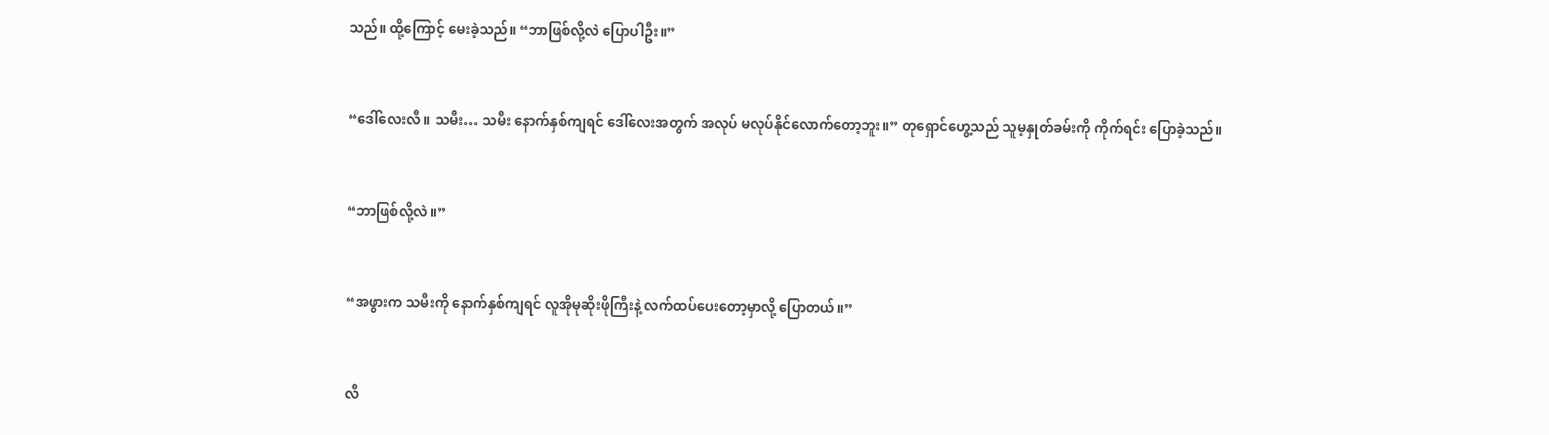သည်။ ထို့ကြောင့် မေးခဲ့သည်။ “ဘာဖြစ်လို့လဲ ပြောပါဦး။”


“ဒေါ်လေးလီ။ သမီး… သမီး နောက်နှစ်ကျရင် ဒေါ်လေးအတွက် အလုပ် မလုပ်နိုင်လောက်တော့ဘူး။” တုရှောင်ဟွေ့သည် သူမ့နှုတ်ခမ်းကို ကိုက်ရင်း ပြောခဲ့သည်။


“ဘာဖြစ်လို့လဲ။”


“အဖွားက သမီးကို နောက်နှစ်ကျရင် လူအိုမုဆိုးဖိုကြီးနဲ့ လက်ထပ်ပေးတော့မှာလို့ ပြောတယ်။”


လီ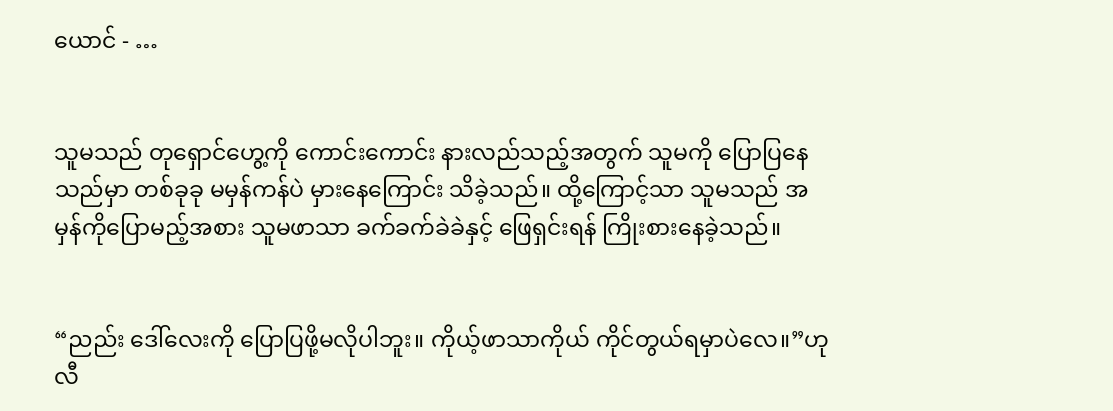ယောင် - …


သူမသည် တုရှောင်ဟွေ့ကို ကောင်းကောင်း နားလည်သည့်အတွက် သူမကို ပြောပြနေသည်မှာ တစ်ခုခု မမှန်ကန်ပဲ မှားနေကြောင်း သိခဲ့သည်။ ထို့ကြောင့်သာ သူမသည် အမှန်ကိုပြောမည့်အစား သူမဖာသာ ခက်ခက်ခဲခဲနှင့် ဖြေရှင်းရန် ကြိုးစားနေခဲ့သည်။


“ညည်း ဒေါ်လေးကို ပြောပြဖို့မလိုပါဘူး။ ကိုယ့်ဖာသာကိုယ် ကိုင်တွယ်ရမှာပဲလေ။”ဟု လီ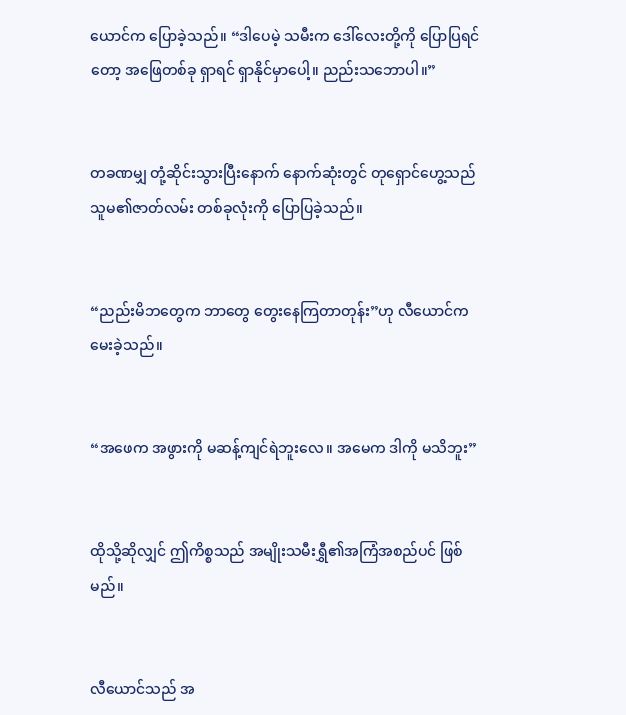ယောင်က ပြောခဲ့သည်။ “ဒါပေမဲ့ သမီးက ဒေါ်လေးတို့ကို ပြောပြရင်တော့ အဖြေတစ်ခု ရှာရင် ရှာနိုင်မှာပေါ့။ ညည်းသဘောပါ။”


တခဏမျှ တုံ့ဆိုင်းသွားပြီးနောက် နောက်ဆုံးတွင် တုရှောင်ဟွေ့သည် သူမ၏ဇာတ်လမ်း တစ်ခုလုံးကို ပြောပြခဲ့သည်။


“ညည်းမိဘတွေက ဘာတွေ တွေးနေကြတာတုန်း”ဟု လီယောင်က မေးခဲ့သည်။


“အဖေက အဖွားကို မဆန့်ကျင်ရဲဘူးလေ။ အမေက ဒါကို မသိဘူး”


ထိုသို့ဆိုလျှင် ဤကိစ္စသည် အမျိုးသမီးရွှီ၏အကြံအစည်ပင် ဖြစ်မည်။


လီယောင်သည် အ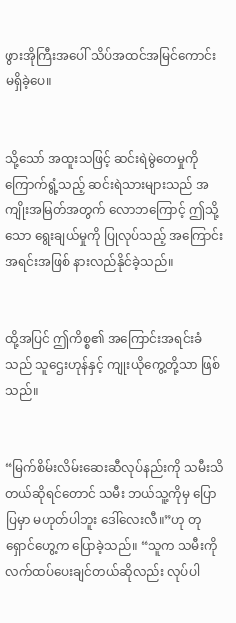ဖွားအိုကြီးအပေါ် သိပ်အထင်အမြင်ကောင်း မရှိခဲ့ပေ။


သို့သော် အထူးသဖြင့် ဆင်းရဲမွဲတေမှုကို‌ ကြောက်ရွံ့သည့် ဆင်းရဲသားများသည် အကျိုးအမြတ်အတွက် လောဘကြောင့် ဤသို့သော ရွေးချယ်မှုကို ပြုလုပ်သည့် အကြောင်းအရင်းအဖြစ် နားလည်နိုင်ခဲ့သည်။


ထို့အပြင် ဤကိစ္စ၏ အကြောင်းအရင်းခံသည် သူဌေးဟုန်နှင့် ကျုးယိုကွေ့တို့သာ ဖြစ်သည်။


“မြက်စိမ်းလိမ်းဆေးဆီလုပ်နည်းကို သမီးသိတယ်ဆိုရင်တောင် သမီး ဘယ်သူ့ကိုမှ ပြောပြမှာ မဟုတ်ပါဘူး ဒေါ်လေးလီ။”ဟု တုရှောင်ဟွေ့က ပြောခဲ့သည်။ “သူက သမီးကို လက်ထပ်ပေးချင်တယ်ဆိုလည်း လုပ်ပါ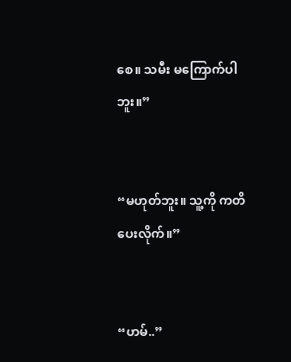စေ။ သမီး မကြောက်ပါဘူး။”


“မဟုတ်ဘူး။ သူ့ကို ကတိပေးလိုက်။”


“ဟမ်..”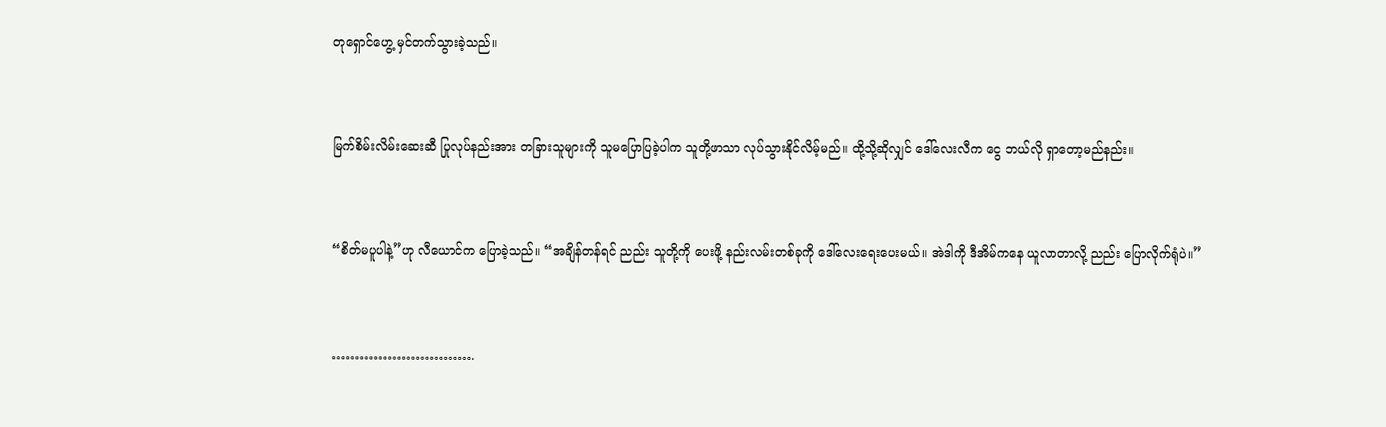တုရှောင်ဟွေ့ မှင်တက်သွားခဲ့သည်။


မြက်စိမ်းလိမ်းဆေးဆီ ပြုလုပ်နည်းအား တခြားသူများကို သူမပြောပြခဲ့ပါက သူတို့ဖာသာ လုပ်သွားနိုင်လိမ့်မည်။ ထို့သို့ဆိုလျှင် ဒေါ်လေးလီက ငွေ ဘယ်လို ရှာတော့မည်နည်း။


“စိတ်မပူပါနဲ့”ဟု လီယောင်က ပြောခဲ့သည်။ “အချိန်တန်ရင် ညည်း သူတို့ကို ပေးဖို့ နည်းလမ်းတစ်ခုကို ဒေါ်လေးရေးပေးမယ်။ အဲဒါကို ဒီအိမ်ကနေ ယူလာတာလို့ ညည်း ပြောလိုက်ရုံပဲ။”


………………………….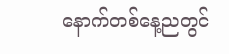နောက်တစ်နေ့ညတွင်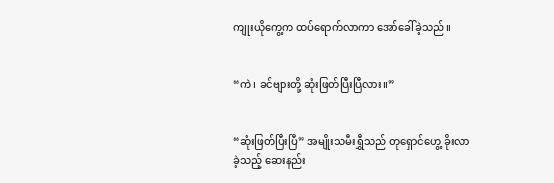ကျုးယိုကွေ့က ထပ်ရောက်လာကာ အော်ခေါ်ခဲ့သည်။


“ကဲ၊ ခင်ဗျားတို့ ဆုံးဖြတ်ပြီးပြီလား။”


“ဆုံးဖြတ်ပြီးပြီ” အမျိုးသမီးရွှီသည် တုရှောင်ဟွေ့ ခိုးလာခဲ့သည့် ဆေးနည်း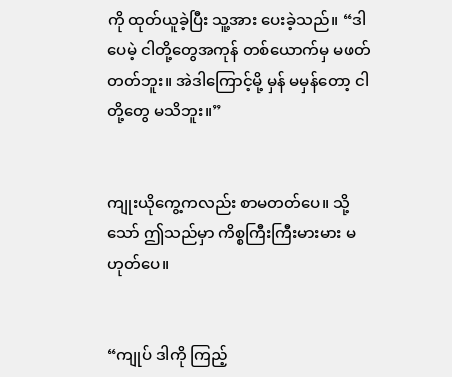ကို ထုတ်ယူခဲ့ပြီး သူ့အား ပေးခဲ့သည်။ “ဒါပေမဲ့ ငါတို့တွေအကုန် တစ်ယောက်မှ မဖတ်တတ်ဘူး။ အဲဒါကြောင့်မို့ မှန် မမှန်တော့ ငါတို့တွေ မသိဘူး။”


ကျုးယိုကွေ့ကလည်း စာမတတ်ပေ။ သို့သော် ဤသည်မှာ ကိစ္စကြီးကြီးမားမား မဟုတ်ပေ။


“ကျုပ် ဒါကို ကြည့်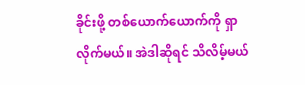ခိုင်းဖို့ တစ်ယောက်ယောက်ကို ရှာလိုက်မယ်။ အဲဒါဆိုရင် သိလိမ့်မယ်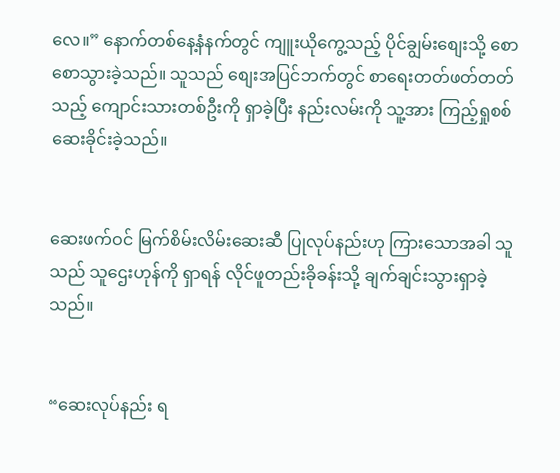လေ။” နောက်တစ်နေ့နံနက်တွင် ကျူးယိုကွေ့သည့် ပိုင်ချွမ်းစျေးသို့ စောစောသွားခဲ့သည်။ သူသည် စျေးအပြင်ဘက်တွင် စာရေးတတ်ဖတ်တတ်သည့် ကျောင်းသားတစ်ဦးကို ရှာခဲ့ပြီး နည်းလမ်းကို သူ့အား ကြည့်ရှုစစ်ဆေးခိုင်းခဲ့သည်။


ဆေးဖက်ဝင် မြက်စိမ်းလိမ်းဆေးဆီ ပြုလုပ်နည်းဟု ကြားသောအခါ သူသည် သူဌေးဟုန်ကို ရှာရန် လိုင်ဖူတည်းခိုခန်းသို့ ချက်ချင်းသွားရှာခဲ့သည်။


“ဆေးလုပ်နည်း ရ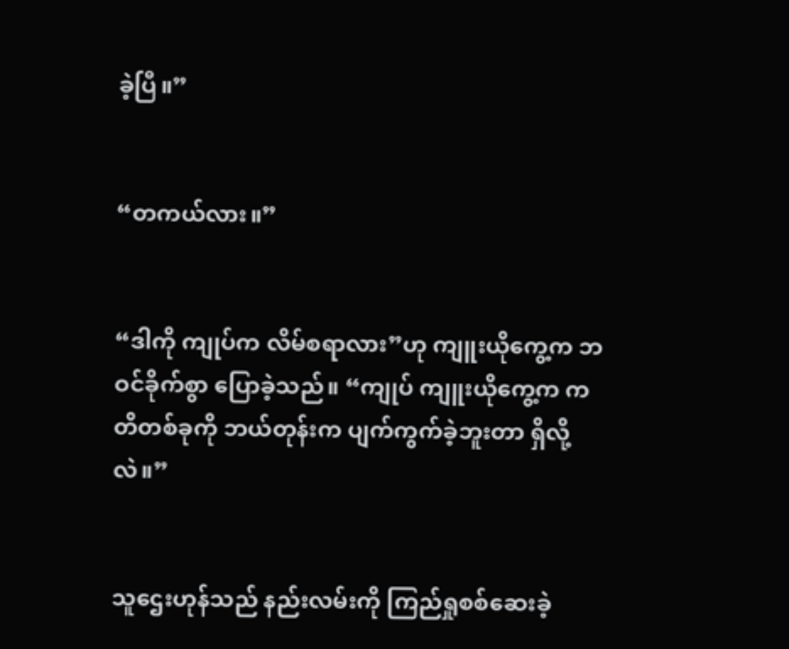ခဲ့ပြီ။”


“တကယ်လား။”


“ဒါကို ကျုပ်က လိမ်စရာလား”ဟု ကျူးယိုကွေ့က ဘဝင်ခိုက်စွာ ပြောခဲ့သည်။ “ကျုပ် ကျူးယိုကွေ့က ကတိတစ်ခုကို ဘယ်တုန်းက ပျက်ကွက်ခဲ့ဘူးတာ ရှိလို့လဲ။”


သူဌေးဟုန်သည် နည်းလမ်းကို ကြည်ရှုစစ်ဆေးခဲ့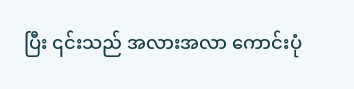ပြီး ၎င်းသည် အလားအလာ ကောင်းပုံ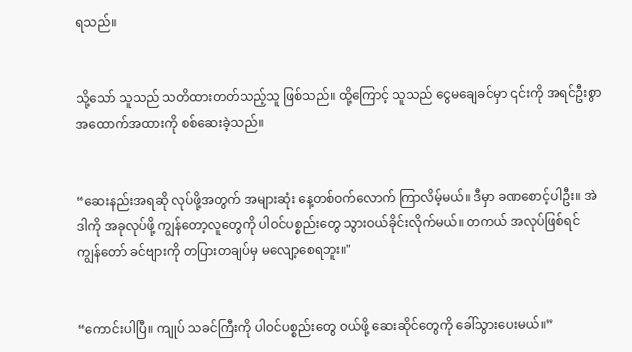ရသည်။


သို့သော် သူသည် သတိထားတတ်သည့်သူ ဖြစ်သည်။ ထို့ကြောင့် သူသည် ငွေမချေခင်မှာ ၎င်းကို အရင်ဦးစွာ အထောက်အထားကို စစ်ဆေးခဲ့သည်။


“ဆေးနည်းအရဆို လုပ်ဖို့အတွက် အများဆုံး နေ့တစ်ဝက်လောက် ကြာလိမ့်မယ်။ ဒီမှာ ခဏစောင့်ပါဦး။ အဲဒါကို အခုလုပ်ဖို့ ကျွန်တော့လူတွေကို ပါဝင်ပစ္စည်းတွေ သွားဝယ်ခိုင်းလိုက်မယ်။ တကယ် အလုပ်ဖြစ်ရင် ကျွန်တော် ခင်ဗျားကို တပြားတချပ်မှ မလျော့စေရဘူး။"


“ကောင်းပါပြီ။ ကျုပ် သခင်ကြီးကို ပါဝင်ပစ္စည်းတွေ ဝယ်ဖို့ ဆေးဆိုင်တွေကို ခေါ်သွားပေးမယ်။”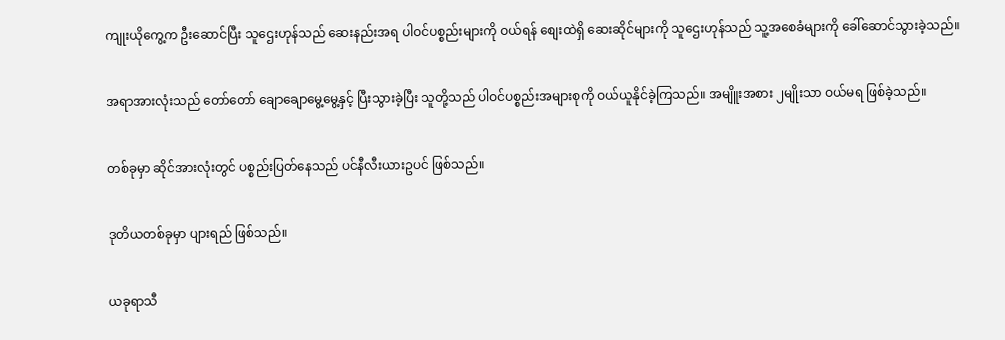ကျုးယိုကွေ့က ဦးဆောင်ပြီး သူဌေးဟုန်သည် ဆေးနည်းအရ ပါဝင်ပစ္စည်းများကို ဝယ်ရန် စျေးထဲရှိ ဆေးဆိုင်များကို သူဌေးဟုန်သည် သူ့အစေခံများကို ခေါ်ဆောင်သွားခဲ့သည်။


အရာအားလုံးသည် တော်တော် ချောချောမွေ့မွေ့နှင့် ပြီးသွားခဲ့ပြီး သူတို့သည် ပါဝင်ပစ္စည်းအများစုကို ဝယ်ယူနိုင်ခဲ့ကြသည်။ အမျိူးအစား ၂မျိုးသာ ဝယ်မရ ဖြစ်ခဲ့သည်။


တစ်ခုမှာ ဆိုင်အားလုံးတွင် ပစ္စည်းပြတ်နေသည် ပင်နီလီးယားဥပင် ဖြစ်သည်။


ဒုတိယတစ်ခုမှာ ပျားရည် ဖြစ်သည်။


ယခုရာသီ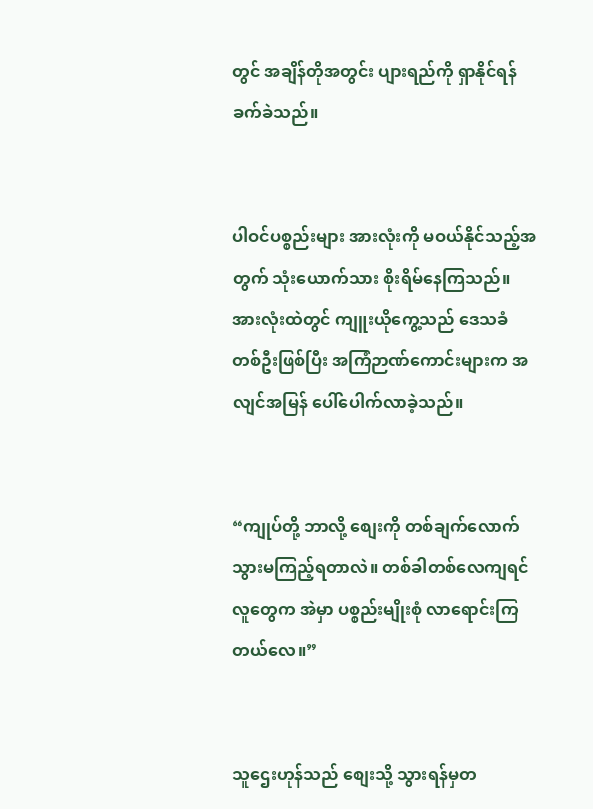တွင် အချိန်တိုအတွင်း ပျားရည်ကို ရှာနိုင်ရန် ခက်ခဲသည်။


ပါဝင်ပစ္စည်းများ အားလုံးကို မဝယ်နိုင်သည့်အတွက် သုံးယောက်သား စိုးရိမ်နေကြသည်။ အားလုံးထဲတွင် ကျူးယိုကွေ့သည် ဒေသခံတစ်ဦးဖြစ်ပြီး အကြံဉာဏ်ကောင်းများက အလျင်အမြန် ပေါ်ပေါက်လာခဲ့သည်။


“ကျုပ်တို့ ဘာလို့ စျေးကို တစ်ချက်လောက် သွားမကြည့်ရတာလဲ။ တစ်ခါတစ်လေကျရင်  လူတွေက အဲမှာ ပစ္စည်းမျိုးစုံ လာရောင်းကြတယ်လေ။”


သူဌေးဟုန်သည် စျေးသို့ သွားရန်မှတ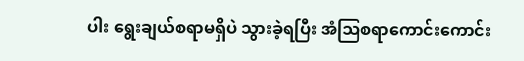ပါး ရွေးချယ်စရာမရှိပဲ သွားခဲ့ရပြီး အံဩစရာကောင်းကောင်း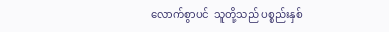လောက်စွာပင်  သူတို့သည် ပစ္စည်းနှစ်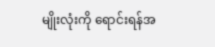မျိုးလုံးကို ရောင်းရန်အ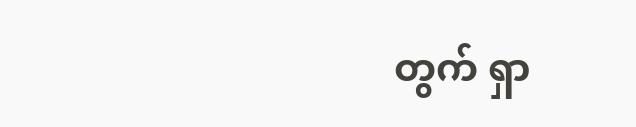တွက် ရှာ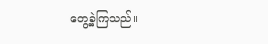တွေ့ခဲ့ကြသည်။